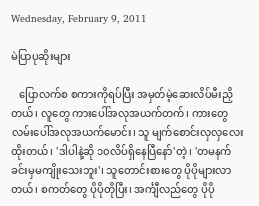Wednesday, February 9, 2011

မဲပြာပုဆိုးများ

   ပြောလက်စ စကားကိုရပ်ပြီး အမှတ်မဲ့ဆေးလိပ်မီးညှိတယ်၊ လူတွေ ကားပေါ်အလုအယက်တက်၊ ကားတွေ လမ်းပေါ်အလုအယက်မောင်း၊ သူ မျက်စောင်းလှလှလေးထိုးတယ်၊ 'ဒါပါနဲ့ဆို ၁၀လိပ်ရှိနေပြီနော်'တဲ့၊ 'တမနက်ခင်းမှမကျိုးသေးဘူး'၊ သူတောင်းစားတွေ ပိုပိုများလာတယ်၊ စကတ်တွေ ပိုပိုတိုပြီး၊ အင်္ကျီလည်တွေ ပိုပို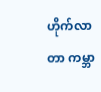ဟိုက်လာတာ ကမ္ဘာ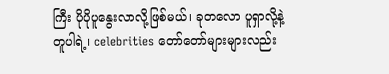ကြီး ပိုပိုပူနွေးလာလို့ဖြစ်မယ်၊ ခုတလော ပူရှာလို့နဲ့တူပါရဲ့၊ celebrities တော်တော်များများလည်း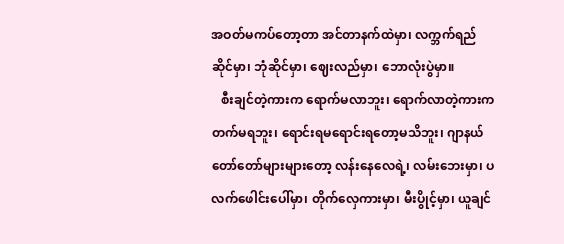အဝတ်မကပ်တော့တာ အင်တာနက်ထဲမှာ၊ လက္ဘက်ရည်ဆိုင်မှာ၊ ဘုံဆိုင်မှာ၊ ဈေးလည်မှာ၊ ဘောလုံးပွဲမှာ။
   စီးချင်တဲ့ကားက ရောက်မလာဘူး၊ ရောက်လာတဲ့ကားက တက်မရဘူး၊ ရောင်းရမရောင်းရတော့မသိဘူး၊ ဂျာနယ်တော်တော်များများတော့ လန်းနေလေရဲ့၊ လမ်းဘေးမှာ၊ ပလက်ဖေါင်းပေါ်မှာ၊ တိုက်လှေကားမှာ၊ မီးပွိုင့်မှာ၊ ယူချင်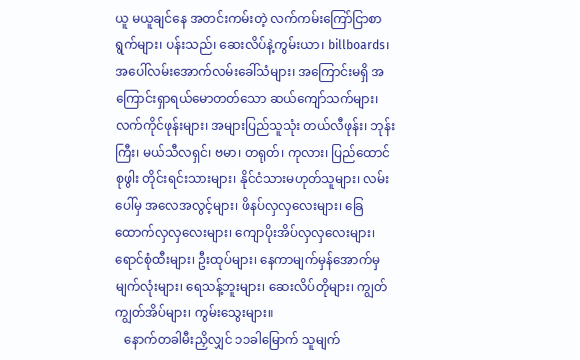ယူ မယူချင်နေ အတင်းကမ်းတဲ့ လက်ကမ်းကြော်ငြာစာရွက်များ၊ ပန်းသည်၊ ဆေးလိပ်နဲ့ကွမ်းယာ၊ billboards၊ အပေါ်လမ်းအောက်လမ်းခေါ်သံများ၊ အကြောင်းမရှိ အကြောင်းရှာရယ်မောတတ်သော ဆယ်ကျော်သက်များ၊ လက်ကိုင်ဖုန်းများ၊ အများပြည်သူသုံး တယ်လီဖုန်း၊ ဘုန်းကြီး၊ မယ်သီလရှင်၊ ဗမာ၊ တရုတ်၊ ကုလား၊ ပြည်ထောင်စုဖွါး တိုင်းရင်းသားများ၊ နိုင်ငံသားမဟုတ်သူများ၊ လမ်းပေါ်မှ အလေအလွင့်များ၊ ဖိနပ်လှလှလေးများ၊ ခြေထောက်လှလှလေးများ၊ ကျောပိုးအိပ်လှလှလေးများ၊ ရောင်စုံထီးများ၊ ဦးထုပ်များ၊ နေကာမျက်မှန်အောက်မှ မျက်လုံးများ၊ ရေသန့်ဘူးများ၊ ဆေးလိပ်တိုများ၊ ကျွတ်ကျွတ်အိပ်များ၊ ကွမ်းသွေးများ။
   နောက်တခါမီးညှိလျှင် ၁၁ခါမြောက် သူမျက်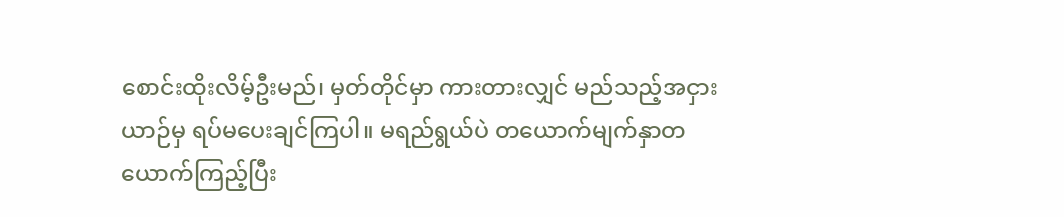စောင်းထိုးလိမ့်ဦးမည်၊ မှတ်တိုင်မှာ ကားတားလျှင် မည်သည့်အငှားယာဉ်မှ ရပ်မပေးချင်ကြပါ။ မရည်ရွယ်ပဲ တယောက်မျက်နှာတယောက်ကြည့်ပြီး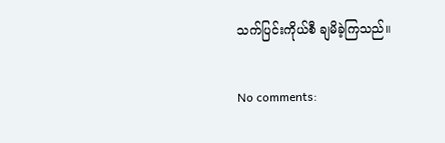သက်ပြင်းကိုယ်စီ ချမိခဲ့ကြသည်။

No comments: